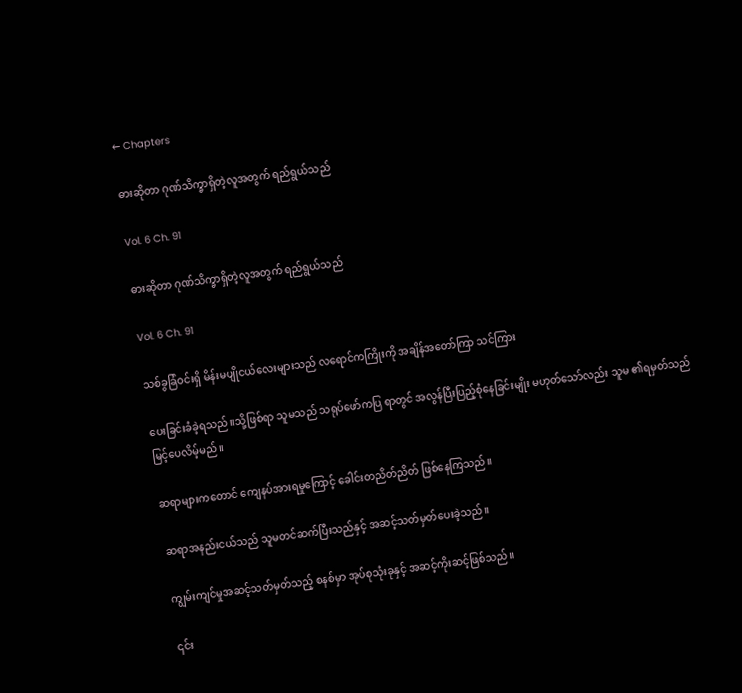← Chapters

ဓားဆိုတာ ဂုဏ်သိက္ခာရှိတဲ့လူအတွက် ရည်ရွယ်သည်

Vol. 6 Ch. 91

ဓားဆိုတာ ဂုဏ်သိက္ခာရှိတဲ့လူအတွက် ရည်ရွယ်သည်

Vol. 6 Ch. 91

သစ်ခွခြံဝင်းရှိ မိန်းမပျိုငယ်လေးများသည် လရောင်ကကြိုးကို အချိန်အတော်ကြာ သင်ကြား

ပေးခြင်းခံခဲ့ရသည်။သို့ဖြစ်ရာ သူမသည် သရုပ်ဖော်ကပြ ရာတွင် အလွန်ပြီးပြည့်စုံနေခြင်းမျိုး မဟုတ်သော်လည်း သူမ ၏ရမှတ်သည် မြင့်ပေလိမ့်မည်။

ဆရာများကတောင် ကျေနပ်အားရမှုကြောင့် ခေါင်းတညိတ်ညိတ် ဖြစ်နေကြသည်။

ဆရာအနည်းငယ်သည် သူမတင်ဆက်ပြီးသည်နှင့် အဆင့်သတ်မှတ်ပေးခဲ့သည်။

ကျွမ်းကျင်မှုအဆင့်သတ်မှတ်သည့် စနစ်မှာ အုပ်စုသုံးခုနှင့် အဆင့်ကိုးဆင့်ဖြစ်သည်။

၎င်း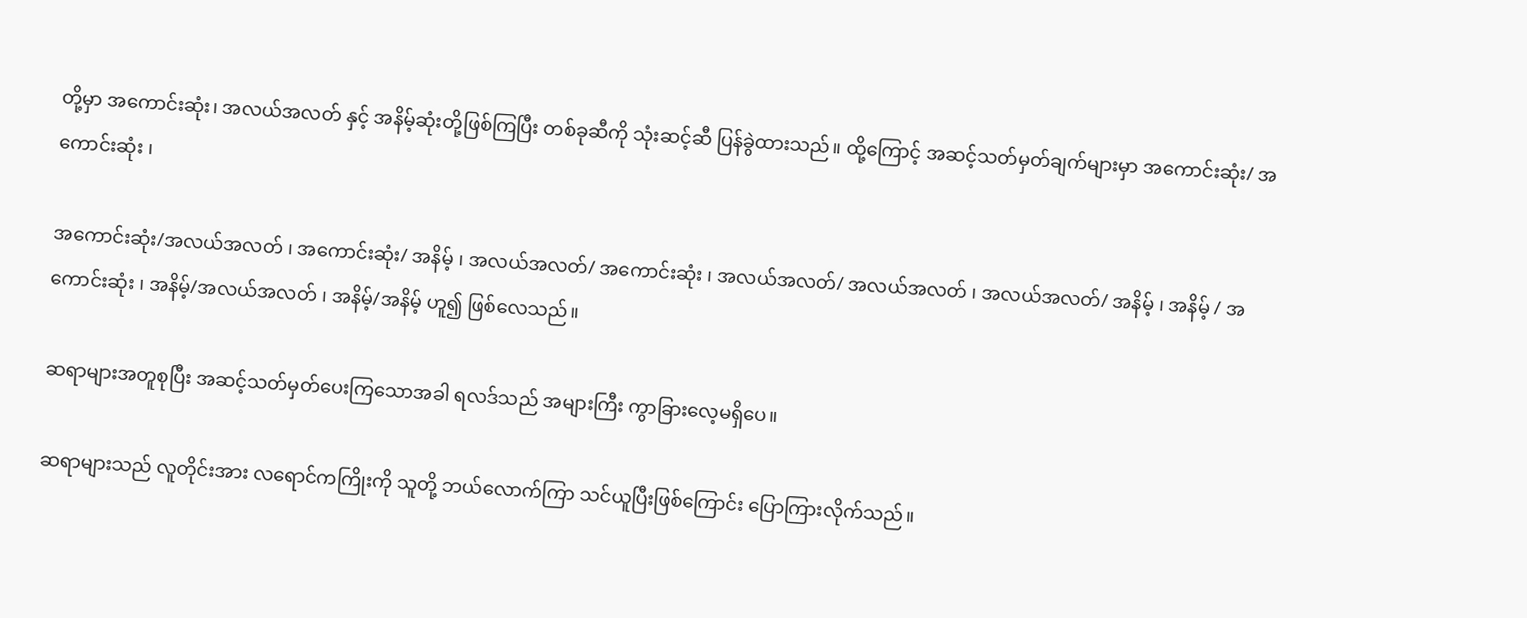တို့မှာ အကောင်းဆုံး၊ အလယ်အလတ် နှင့် အနိမ့်ဆုံးတို့ဖြစ်ကြပြီး တစ်ခုဆီကို သုံးဆင့်ဆီ ပြန်ခွဲထားသည်။ ထို့ကြောင့် အဆင့်သတ်မှတ်ချက်များမှာ အကောင်းဆုံး/ အကောင်းဆုံး ၊

အကောင်းဆုံး/အလယ်အလတ် ၊ အကောင်းဆုံး/ အနိမ့် ၊ အလယ်အလတ်/ အကောင်းဆုံး ၊ အလယ်အလတ်/ အလယ်အလတ် ၊ အလယ်အလတ်/ အနိမ့် ၊ အနိမ့် / အကောင်းဆုံး ၊ အနိမ့်/အလယ်အလတ် ၊ အနိမ့်/အနိမ့် ဟူ၍ ဖြစ်လေသည်။

ဆရာများအတူစုပြီး အဆင့်သတ်မှတ်ပေးကြသောအခါ ရလဒ်သည် အများကြီး ကွာခြားလေ့မရှိပေ။

ဆရာများသည် လူတိုင်းအား လရောင်ကကြိုးကို သူတို့ ဘယ်လောက်ကြာ သင်ယူပြီးဖြစ်ကြောင်း ပြောကြားလိုက်သည်။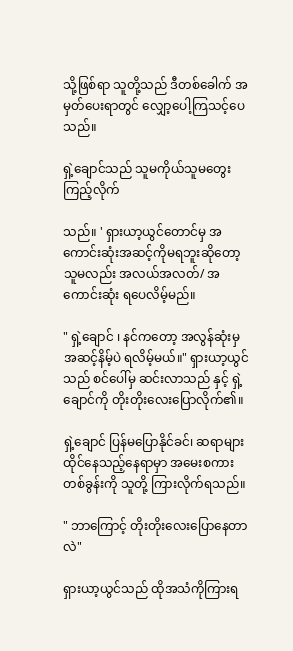သို့ဖြစ်ရာ သူတို့သည် ဒီတစ်ခေါက် အမှတ်ပေးရာတွင် လျှော့ပေါ့ကြသင့်ပေသည်။

ရှဲ့ချောင်သည် သူမကိုယ်သူမတွေးကြည့်လိုက်

သည်။ ' ရှားယာ့ယွင်တောင်မှ အကောင်းဆုံးအဆင့်ကိုမရဘူးဆိုတော့ သူမလည်း အလယ်အလတ်/ အကောင်းဆုံး ရပေလိမ့်မည်။

" ရှဲ့ချောင် ၊ နင်ကတော့ အလွန်ဆုံးမှ အဆင့်နိမ့်ပဲ ရလိမ့်မယ်။" ရှားယာ့ယွင် သည် စင်ပေါ်မှ ဆင်းလာသည် နှင့် ရှဲ့ချောင်ကို တိုးတိုးလေးပြောလိုက်၏။

ရှဲ့ချောင် ပြန်မပြောနိုင်ခင်၊ ဆရာများထိုင်နေသည့်နေရာမှာ အမေးစကား တစ်ခွန်းကို သူတို့ ကြားလိုက်ရသည်။

" ဘာကြောင့် တိုးတိုးလေးပြောနေတာလဲ"

ရှားယာ့ယွင်သည် ထိုအသံကိုကြားရ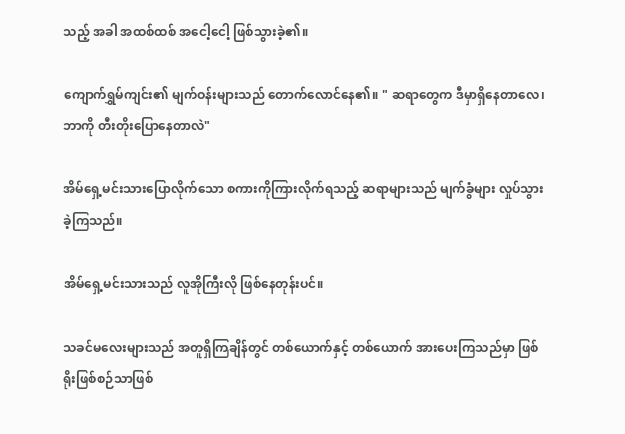သည့် အခါ အထစ်ထစ် အငေါ့ငေါ့ ဖြစ်သွားခဲ့၏။

ကျောက်ရွှမ်ကျင်း၏ မျက်ဝန်းများသည် တောက်လောင်နေ၏။ " ဆရာတွေက ဒီမှာရှိနေတာလေ၊ ဘာကို တီးတိုးပြောနေတာလဲ"

အိမ်ရှေ့မင်းသားပြောလိုက်သော စကားကိုကြားလိုက်ရသည့် ဆရာများသည် မျက်ခွံများ လှုပ်သွားခဲ့ကြသည်။

အိမ်ရှေ့မင်းသားသည် လူအိုကြီးလို ဖြစ်နေတုန်းပင်။

သခင်မလေးများသည် အတူရှိကြချိန်တွင် တစ်ယောက်နှင့် တစ်ယောက် အားပေးကြသည်မှာ ဖြစ်ရိုးဖြစ်စဉ်သာဖြစ်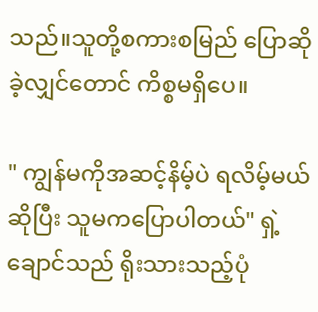သည်။သူတို့စကားစမြည် ပြောဆိုခဲ့လျှင်တောင် ကိစ္စမရှိပေ။

" ကျွန်မကိုအဆင့်နိမ့်ပဲ ရလိမ့်မယ်ဆိုပြီး သူမကပြောပါတယ်" ရှဲ့ချောင်သည် ရိုးသားသည့်ပုံ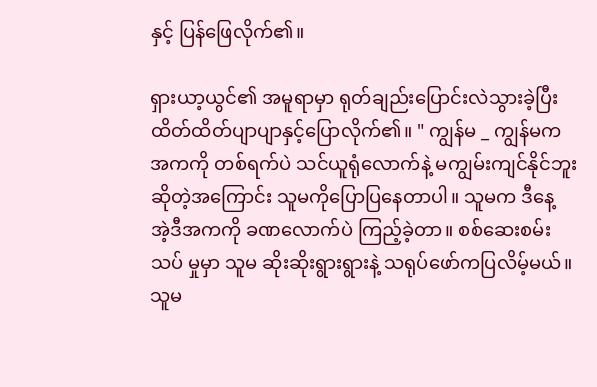နှင့် ပြန်ဖြေလိုက်၏။

ရှားယာ့ယွင်၏ အမူရာမှာ ရုတ်ချည်းပြောင်းလဲသွားခဲ့ပြီး ထိတ်ထိတ်ပျာပျာနှင့်ပြောလိုက်၏။ " ကျွန်မ _ ကျွန်မက အကကို တစ်ရက်ပဲ သင်ယူရုံလောက်နဲ့ မကျွမ်းကျင်နိုင်ဘူးဆိုတဲ့အကြောင်း သူမကိုပြောပြနေတာပါ။ သူမက ဒီနေ့ အဲ့ဒီအကကို ခဏလောက်ပဲ ကြည့်ခဲ့တာ။ စစ်ဆေးစမ်းသပ် မှုမှာ သူမ ဆိုးဆိုးရွားရွားနဲ့ သရုပ်ဖော်ကပြလိမ့်မယ်။သူမ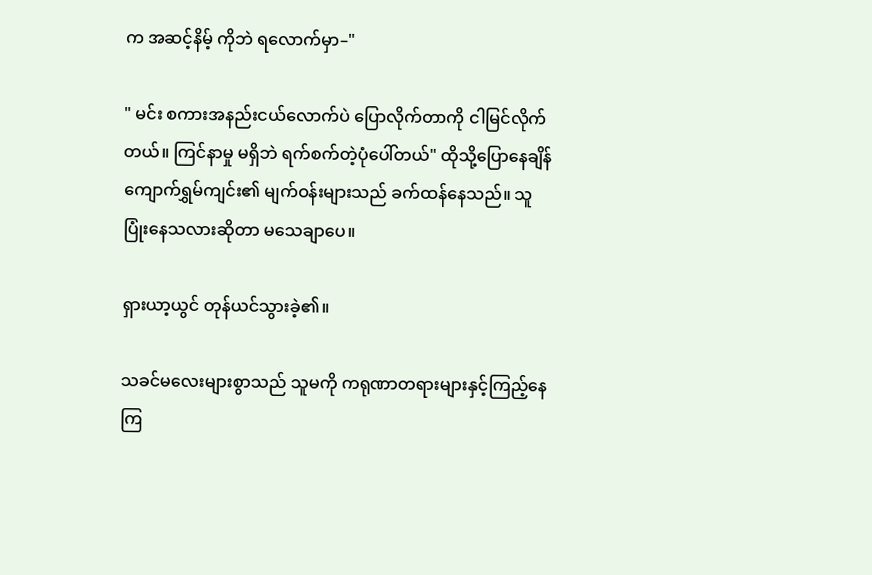က အဆင့်နိမ့် ကိုဘဲ ရလောက်မှာ–"

" မင်း စကားအနည်းငယ်လောက်ပဲ ပြောလိုက်တာကို ငါမြင်လိုက်တယ်။ ကြင်နာမှု မရှိဘဲ ရက်စက်တဲ့ပုံပေါ်တယ်" ထိုသို့ပြောနေချိန် ကျောက်ရွှမ်ကျင်း၏ မျက်ဝန်းများသည် ခက်ထန်နေသည်။ သူပြုံးနေသလားဆိုတာ မသေချာပေ။

ရှားယာ့ယွင် တုန်ယင်သွားခဲ့၏။

သခင်မလေးများစွာသည် သူမကို ကရုဏာတရားများနှင့်ကြည့်နေကြ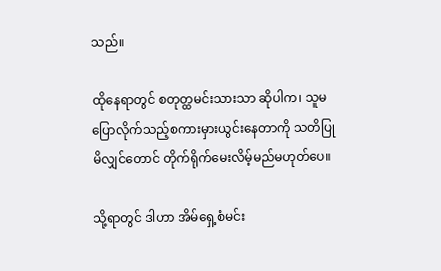သည်။

ထိုနေရာတွင် စတုတ္ထမင်းသားသာ ဆိုပါက၊ သူမပြောလိုက်သည့်စကားမှားယွင်းနေတာကို သတိပြုမိလျှင်တောင် တိုက်ရိုက်မေးလိမ့်မည်မဟုတ်ပေ။

သို့ရာတွင် ဒါဟာ အိမ်ရှေ့စံမင်း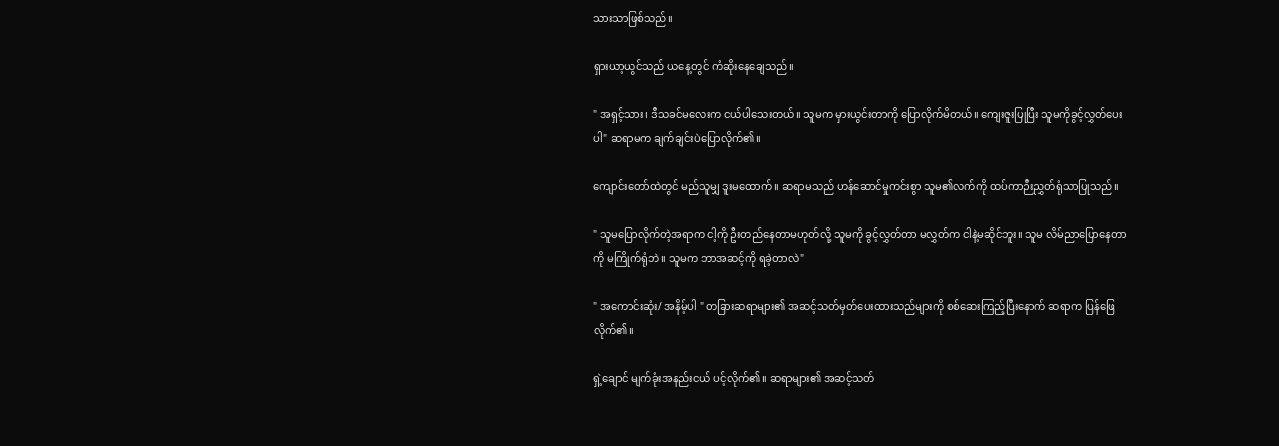သားသာဖြစ်သည်။

ရှားယာ့ယွင်သည် ယနေ့တွင် ကံဆိုးနေချေသည်။

" အရှင့်သား၊ ဒီသခင်မလေးက ငယ်ပါသေးတယ်။ သူမက မှားယွင်းတာကို ပြောလိုက်မိတယ်။ ကျေးဇူးပြုပြီး သူမကိုခွင့်လွှတ်ပေးပါ" ဆရာမက ချက်ချင်းပဲပြောလိုက်၏။

ကျောင်းတော်ထဲတွင် မည်သူမျှ ဒူးမထောက်။ ဆရာမသည် ဟန်ဆောင်မှုကင်းစွာ သူမ၏လက်ကို ထပ်ကာဉီးညွှတ်ရုံသာပြုသည်။

" သူမပြောလိုက်တဲ့အရာက ငါ့ကို ဦးတည်နေတာမဟုတ်လို့ သူမကို ခွင့်လွှတ်တာ မလွှတ်က ငါနဲ့မဆိုင်ဘူး။ သူမ လိမ်ညာပြောနေတာကို မကြိုက်ရုံဘဲ။ သူမက ဘာအဆင့်ကို ရခဲ့တာလဲ"

" အကောင်းဆုံး/ အနိမ့်ပါ " တခြားဆရာများ၏ အဆင့်သတ်မှတ်ပေးထားသည်များကို စစ်ဆေးကြည့်ပြီးနောက် ဆရာက ပြန်ဖြေလိုက်၏။

ရှဲ့ချောင် မျက်ခုံးအနည်းငယ် ပင့်လိုက်၏။ ဆရာများ၏ အဆင့်သတ်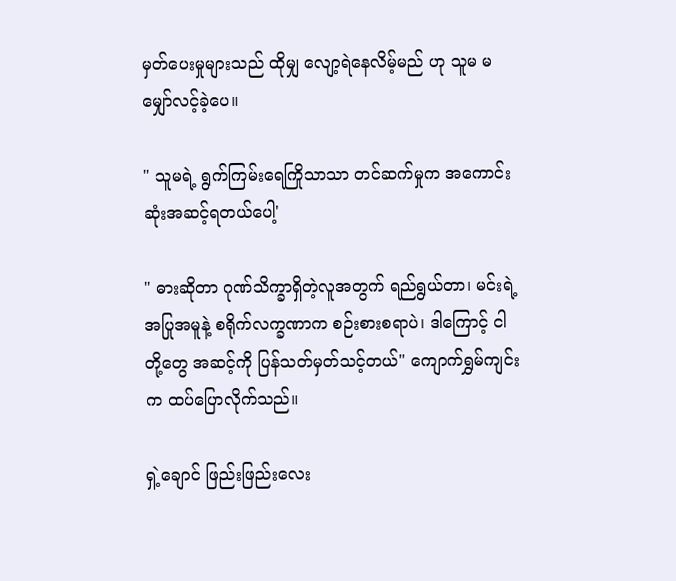မှတ်ပေးမှုများသည် ထိုမျှ လျော့ရဲနေလိမ့်မည် ဟု သူမ မမျှော်လင့်ခဲ့ပေ။

" သူမရဲ့ ရွက်ကြမ်းရေကြိုသာသာ တင်ဆက်မှုက အကောင်းဆုံးအဆင့်ရတယ်ပေါ့'

" ဓားဆိုတာ ဂုဏ်သိက္ခာရှိတဲ့လူအတွက် ရည်ရွယ်တာ၊ မင်းရဲ့ အပြုအမူနဲ့ စရိုက်လက္ခဏာက စဉ်းစားစရာပဲ၊ ဒါကြောင့် ငါတို့တွေ အဆင့်ကို ပြန်သတ်မှတ်သင့်တယ်" ကျောက်ရွှမ်ကျင်းက ထပ်ပြောလိုက်သည်။

ရှဲ့ချောင် ဖြည်းဖြည်းလေး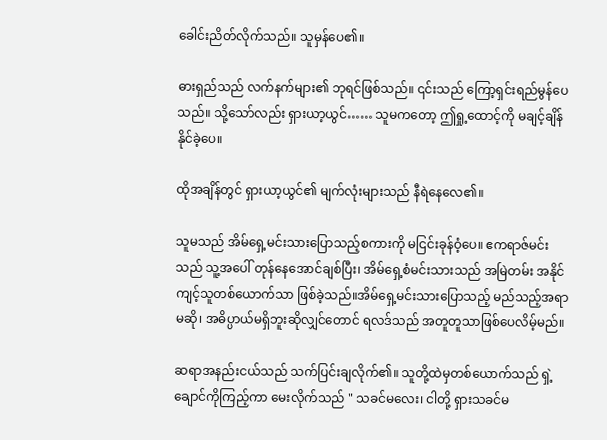ခေါင်းညိတ်လိုက်သည်။ သူမှန်ပေ၏။

ဓားရှည်သည် လက်နက်များ၏ ဘုရင်ဖြစ်သည်။ ၎င်းသည် ကြော့ရှင်းရည်မွန်ပေသည်။ သို့သော်လည်း ရှားယာ့ယွင်…… သူမကတော့ ဤရှု့ထောင့်ကို မချင့်ချိန်နိုင်ခဲ့ပေ။

ထိုအချိန်တွင် ရှားယာ့ယွင်၏ မျက်လုံးများသည် နီရဲနေလေ၏။

သူမသည် အိမ်ရှေ့မင်းသားပြောသည့်စကားကို မငြင်းခုန်ဝံ့ပေ။ ဧကရာဇ်မင်းသည် သူ့အပေါ် တုန်နေအောင်ချစ်ပြီး၊ အိမ်ရှေ့စံမင်းသားသည် အမြဲတမ်း အနိုင်ကျင့်သူတစ်ယောက်သာ ဖြစ်ခဲ့သည်။အိမ်ရှေ့မင်းသားပြောသည့် မည်သည့်အရာမဆို၊ အဓိပ္ပာယ်မရှိဘူးဆိုလျှင်တောင် ရလဒ်သည် အတူတူသာဖြစ်ပေလိမ့်မည်။

ဆရာအနည်းငယ်သည် သက်ပြင်းချလိုက်၏။ သူတို့ထဲမှတစ်ယောက်သည် ရှဲ့ချောင်ကိုကြည့်ကာ မေးလိုက်သည် " သခင်မလေး၊ ငါတို့ ရှားသခင်မ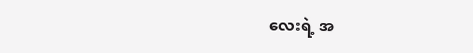လေးရဲ့ အ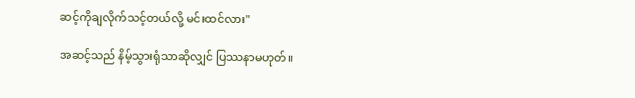ဆင့်ကိုချလိုက်သင့်တယ်လို့ မင်းထင်လား"

အဆင့်သည် နိမ့်သွားရုံသာဆိုလျှင် ပြဿနာမဟုတ်။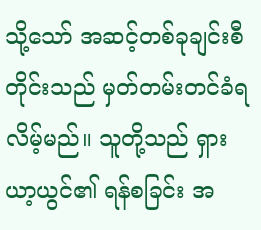သို့သော် အဆင့်တစ်ခုချင်းစီတိုင်းသည် မှတ်တမ်းတင်ခံရလိမ့်မည်။ သူတို့သည် ရှားယာ့ယွင်၏ ရန်စခြင်း အ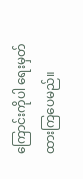ကြောင်းကိုပါ ရေးမှတ်ထားကြပေမည်။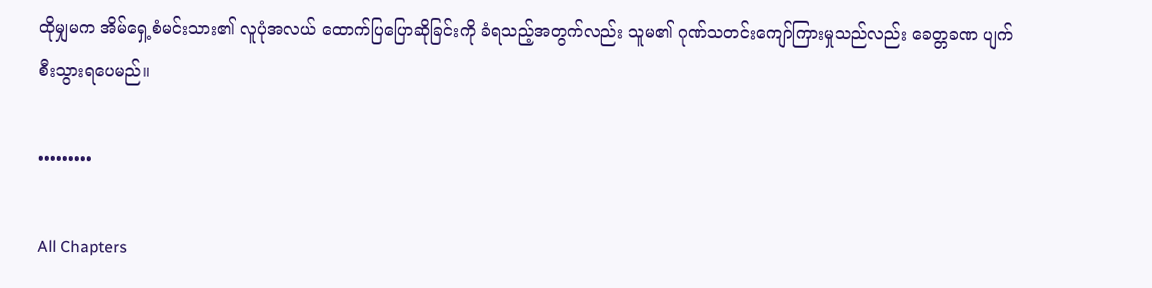ထိုမျှမက အိမ်ရှေ့စံမင်းသား၏ လူပုံအလယ် ထောက်ပြပြောဆိုခြင်းကို ခံရသည့်အတွက်လည်း သူမ၏ ဂုဏ်သတင်းကျော်ကြားမှုသည်လည်း ခေတ္တခဏ ပျက်စီးသွားရပေမည်။

•••••••••

All Chapters